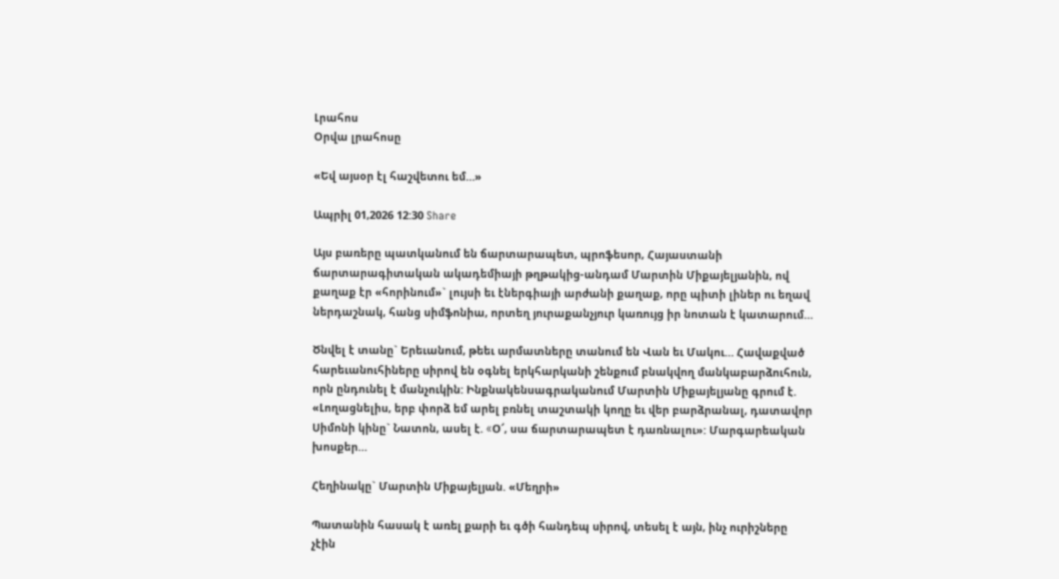Լրահոս
Օրվա լրահոսը

«Եվ այսօր էլ հաշվետու եմ…»

Ապրիլ 01,2026 12:30 Share

Այս բառերը պատկանում են ճարտարապետ, պրոֆեսոր, Հայաստանի ճարտարագիտական ակադեմիայի թղթակից-անդամ Մարտին Միքայելյանին, ով քաղաք էր «հորինում»` լույսի եւ էներգիայի արժանի քաղաք, որը պիտի լիներ ու եղավ ներդաշնակ, հանց սիմֆոնիա, որտեղ յուրաքանչյուր կառույց իր նոտան է կատարում…

Ծնվել է տանը` Երեւանում, թեեւ արմատները տանում են Վան եւ Մակու… Հավաքված հարեւանուհիները սիրով են օգնել երկհարկանի շենքում բնակվող մանկաբարձուհուն, որն ընդունել է մանչուկին: Ինքնակենսագրականում Մարտին Միքայելյանը գրում է. «Լողացնելիս, երբ փորձ եմ արել բռնել տաշտակի կողը եւ վեր բարձրանալ, դատավոր Սիմոնի կինը` Նատոն, ասել է. «O՜, սա ճարտարապետ է դառնալու»: Մարգարեական խոսքեր…

Հեղինակը` Մարտին Միքայելյան. «Մեղրի»

Պատանին հասակ է առել քարի եւ գծի հանդեպ սիրով, տեսել է այն, ինչ ուրիշները չէին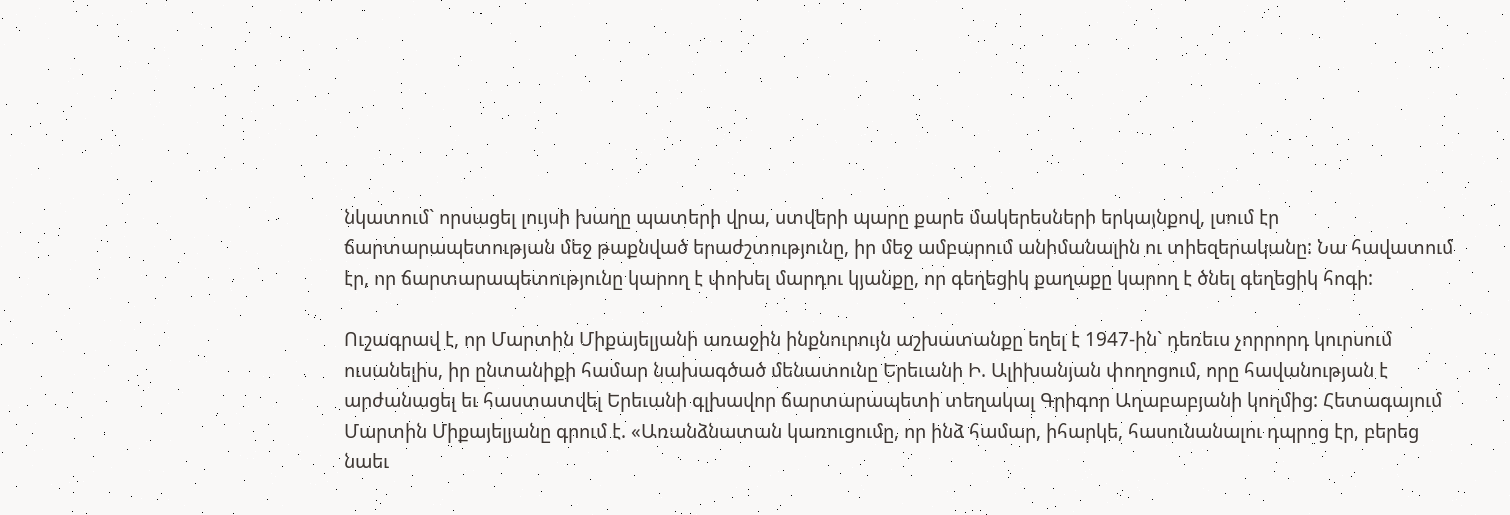նկատում` որսացել լույսի խաղը պատերի վրա, ստվերի պարը քարե մակերեսների երկայնքով, լսում էր ճարտարապետության մեջ թաքնված երաժշտությունը, իր մեջ ամբարում անիմանալին ու տիեզերականը: Նա հավատում էր, որ ճարտարապետությունը կարող է փոխել մարդու կյանքը, որ գեղեցիկ քաղաքը կարող է ծնել գեղեցիկ հոգի:

Ուշագրավ է, որ Մարտին Միքայելյանի առաջին ինքնուրույն աշխատանքը եղել է 1947-ին` դեռեւս չորրորդ կուրսում ուսանելիս, իր ընտանիքի համար նախագծած մենատունը Երեւանի Ի. Ալիխանյան փողոցում, որը հավանության է արժանացել եւ հաստատվել Երեւանի գլխավոր ճարտարապետի տեղակալ Գրիգոր Աղաբաբյանի կողմից: Հետագայում Մարտին Միքայելյանը գրում է. «Առանձնատան կառուցումը, որ ինձ համար, իհարկե, հասունանալու դպրոց էր, բերեց նաեւ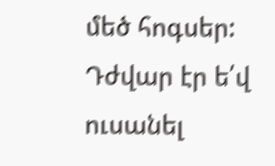մեծ հոգսեր: Դժվար էր ե՛վ ուսանել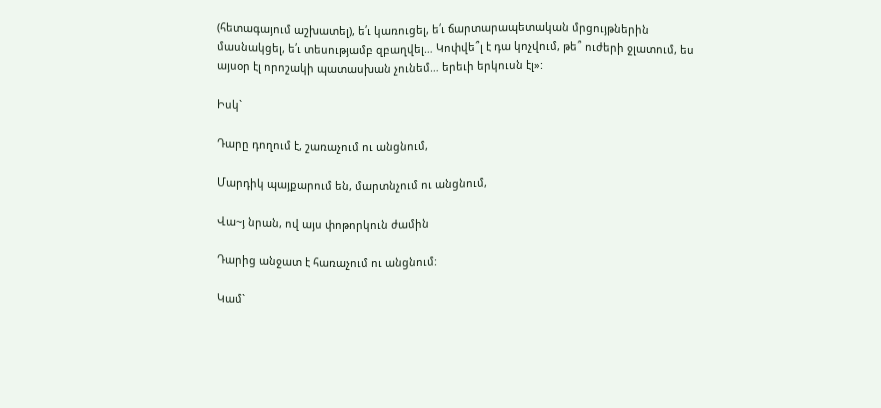(հետագայում աշխատել), ե՛ւ կառուցել, ե՛ւ ճարտարապետական մրցույթներին մասնակցել, ե՛ւ տեսությամբ զբաղվել… Կոփվե՞լ է դա կոչվում, թե՞ ուժերի ջլատում, ես այսօր էլ որոշակի պատասխան չունեմ… երեւի երկուսն էլ»:

Իսկ`

Դարը դողում է, շառաչում ու անցնում,

Մարդիկ պայքարում են, մարտնչում ու անցնում,

Վա~յ նրան, ով այս փոթորկուն ժամին

Դարից անջատ է հառաչում ու անցնում:

Կամ`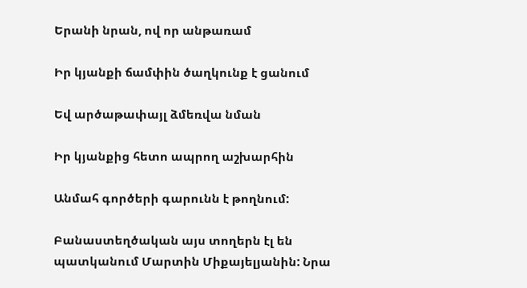Երանի նրան, ով որ անթառամ

Իր կյանքի ճամփին ծաղկունք է ցանում

Եվ արծաթափայլ ձմեռվա նման

Իր կյանքից հետո ապրող աշխարհին

Անմահ գործերի գարունն է թողնում:

Բանաստեղծական այս տողերն էլ են պատկանում Մարտին Միքայելյանին: Նրա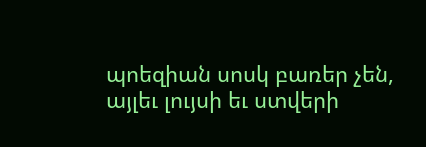պոեզիան սոսկ բառեր չեն, այլեւ լույսի եւ ստվերի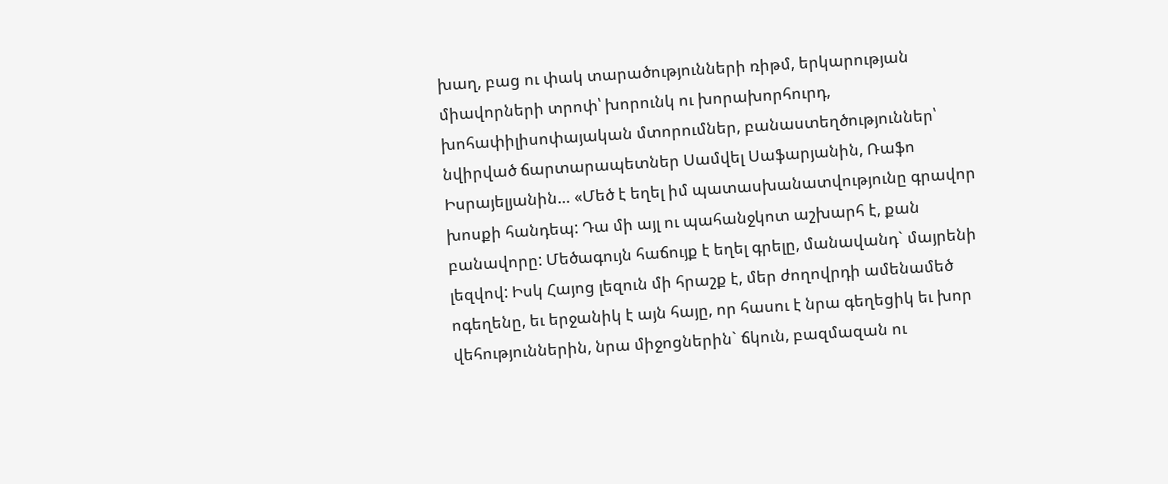խաղ, բաց ու փակ տարածությունների ռիթմ, երկարության միավորների տրոփ՝ խորունկ ու խորախորհուրդ, խոհափիլիսոփայական մտորումներ, բանաստեղծություններ՝ նվիրված ճարտարապետներ Սամվել Սաֆարյանին, Ռաֆո Իսրայելյանին… «Մեծ է եղել իմ պատասխանատվությունը գրավոր խոսքի հանդեպ: Դա մի այլ ու պահանջկոտ աշխարհ է, քան բանավորը: Մեծագույն հաճույք է եղել գրելը, մանավանդ` մայրենի լեզվով: Իսկ Հայոց լեզուն մի հրաշք է, մեր ժողովրդի ամենամեծ ոգեղենը, եւ երջանիկ է այն հայը, որ հասու է նրա գեղեցիկ եւ խոր վեհություններին, նրա միջոցներին` ճկուն, բազմազան ու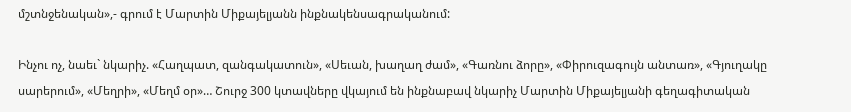մշտնջենական»,- գրում է Մարտին Միքայելյանն ինքնակենսագրականում:

Ինչու ոչ, նաեւ` նկարիչ. «Հաղպատ, զանգակատուն», «Սեւան, խաղաղ ժամ», «Գառնու ձորը», «Փիրուզագույն անտառ», «Գյուղակը սարերում», «Մեղրի», «Մեղմ օր»… Շուրջ 300 կտավները վկայում են ինքնաբավ նկարիչ Մարտին Միքայելյանի գեղագիտական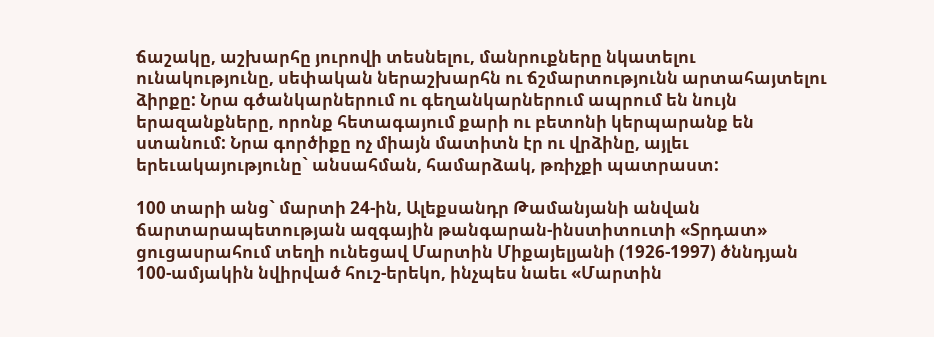ճաշակը, աշխարհը յուրովի տեսնելու, մանրուքները նկատելու ունակությունը, սեփական ներաշխարհն ու ճշմարտությունն արտահայտելու ձիրքը: Նրա գծանկարներում ու գեղանկարներում ապրում են նույն երազանքները, որոնք հետագայում քարի ու բետոնի կերպարանք են ստանում: Նրա գործիքը ոչ միայն մատիտն էր ու վրձինը, այլեւ երեւակայությունը` անսահման, համարձակ, թռիչքի պատրաստ:

100 տարի անց` մարտի 24-ին, Ալեքսանդր Թամանյանի անվան ճարտարապետության ազգային թանգարան-ինստիտուտի «Տրդատ» ցուցասրահում տեղի ունեցավ Մարտին Միքայելյանի (1926-1997) ծննդյան 100-ամյակին նվիրված հուշ-երեկո, ինչպես նաեւ «Մարտին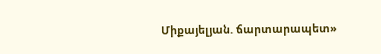Միքայելյան. ճարտարապետ»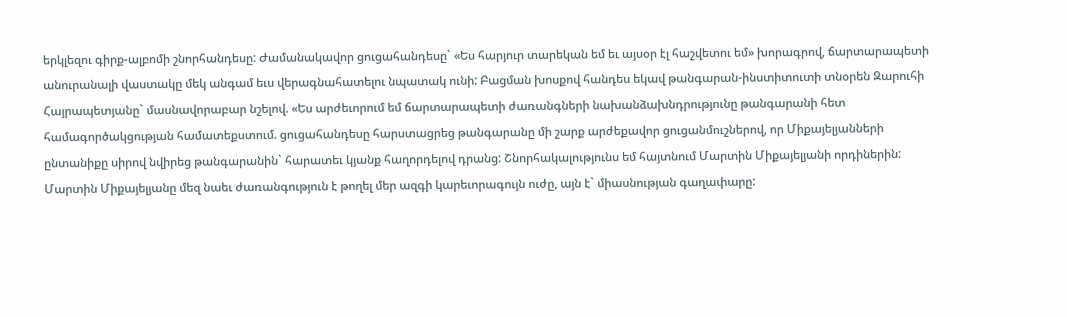երկլեզու գիրք-ալբոմի շնորհանդեսը: Ժամանակավոր ցուցահանդեսը` «Ես հարյուր տարեկան եմ եւ այսօր էլ հաշվետու եմ» խորագրով, ճարտարապետի անուրանալի վաստակը մեկ անգամ եւս վերագնահատելու նպատակ ունի: Բացման խոսքով հանդես եկավ թանգարան-ինստիտուտի տնօրեն Զարուհի Հայրապետյանը` մասնավորաբար նշելով. «Ես արժեւորում եմ ճարտարապետի ժառանգների նախանձախնդրությունը թանգարանի հետ համագործակցության համատեքստում. ցուցահանդեսը հարստացրեց թանգարանը մի շարք արժեքավոր ցուցանմուշներով, որ Միքայելյանների ընտանիքը սիրով նվիրեց թանգարանին` հարատեւ կյանք հաղորդելով դրանց: Շնորհակալությունս եմ հայտնում Մարտին Միքայելյանի որդիներին: Մարտին Միքայելյանը մեզ նաեւ ժառանգություն է թողել մեր ազգի կարեւորագույն ուժը, այն է` միասնության գաղափարը: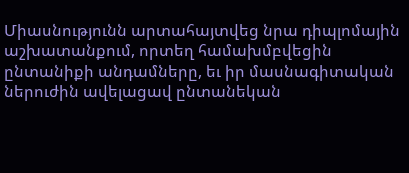Միասնությունն արտահայտվեց նրա դիպլոմային աշխատանքում, որտեղ համախմբվեցին ընտանիքի անդամները, եւ իր մասնագիտական ներուժին ավելացավ ընտանեկան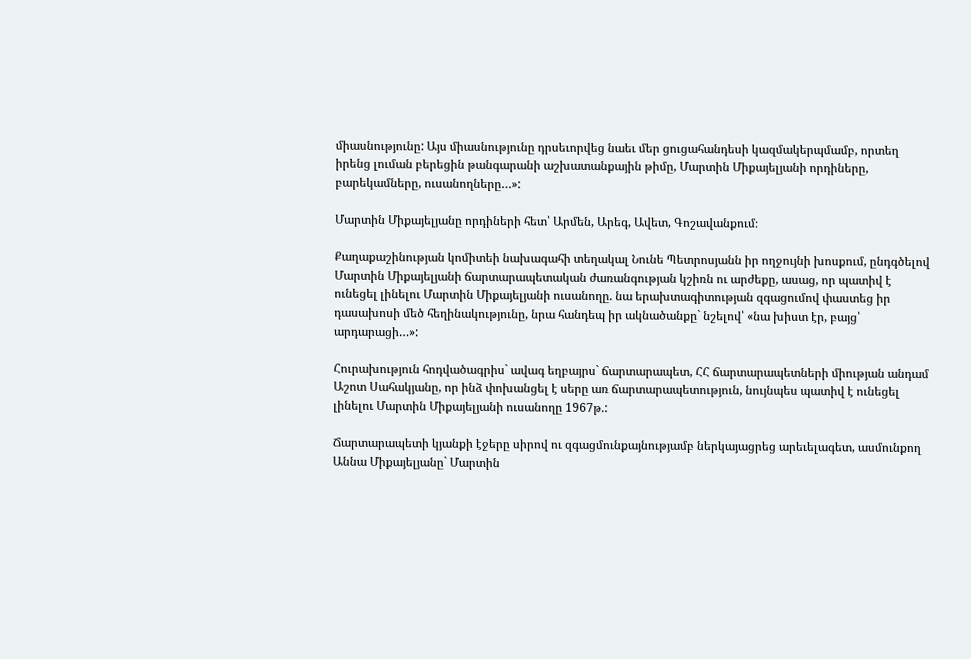միասնությունը: Այս միասնությունը դրսեւորվեց նաեւ մեր ցուցահանդեսի կազմակերպմամբ, որտեղ իրենց լուման բերեցին թանգարանի աշխատանքային թիմը, Մարտին Միքայելյանի որդիները, բարեկամները, ուսանողները…»:

Մարտին Միքայելյանը որդիների հետ՝ Արմեն, Արեգ, Ավետ, Գոշավանքում։

Քաղաքաշինության կոմիտեի նախագահի տեղակալ Նունե Պետրոսյանն իր ողջույնի խոսքում, ընդգծելով Մարտին Միքայելյանի ճարտարապետական ժառանգության կշիռն ու արժեքը, ասաց, որ պատիվ է ունեցել լինելու Մարտին Միքայելյանի ուսանողը. նա երախտագիտության զգացումով փաստեց իր դասախոսի մեծ հեղինակությունը, նրա հանդեպ իր ակնածանքը` նշելով՝ «նա խիստ էր, բայց՝ արդարացի…»:

Հուրախություն հոդվածագրիս` ավագ եղբայրս` ճարտարապետ, ՀՀ ճարտարապետների միության անդամ Աշոտ Սահակյանը, որ ինձ փոխանցել է սերը առ ճարտարապետություն, նույնպես պատիվ է ունեցել լինելու Մարտին Միքայելյանի ուսանողը 1967թ.:

Ճարտարապետի կյանքի էջերը սիրով ու զգացմունքայնությամբ ներկայացրեց արեւելագետ, ասմունքող Աննա Միքայելյանը` Մարտին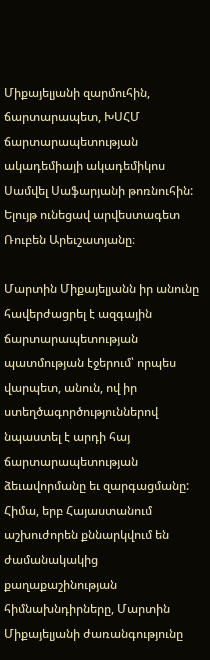Միքայելյանի զարմուհին, ճարտարապետ, ԽՍՀՄ ճարտարապետության ակադեմիայի ակադեմիկոս Սամվել Սաֆարյանի թոռնուհին: Ելույթ ունեցավ արվեստագետ Ռուբեն Արեւշատյանը։

Մարտին Միքայելյանն իր անունը հավերժացրել է ազգային ճարտարապետության պատմության էջերում՝ որպես վարպետ, անուն, ով իր ստեղծագործություններով նպաստել է արդի հայ ճարտարապետության ձեւավորմանը եւ զարգացմանը: Հիմա, երբ Հայաստանում աշխուժորեն քննարկվում են ժամանակակից քաղաքաշինության հիմնախնդիրները, Մարտին Միքայելյանի ժառանգությունը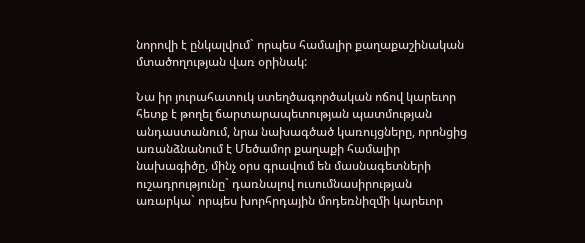նորովի է ընկալվում` որպես համալիր քաղաքաշինական մտածողության վառ օրինակ:

Նա իր յուրահատուկ ստեղծագործական ոճով կարեւոր հետք է թողել ճարտարապետության պատմության անդաստանում, նրա նախագծած կառույցները, որոնցից առանձնանում է Մեծամոր քաղաքի համալիր նախագիծը, մինչ օրս գրավում են մասնագետների ուշադրությունը` դառնալով ուսումնասիրության առարկա` որպես խորհրդային մոդեռնիզմի կարեւոր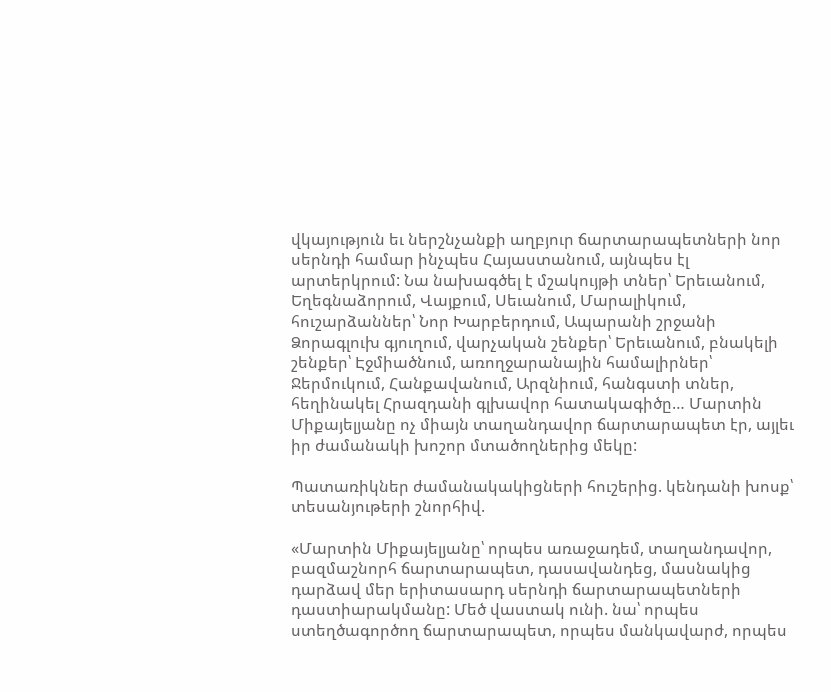վկայություն եւ ներշնչանքի աղբյուր ճարտարապետների նոր սերնդի համար ինչպես Հայաստանում, այնպես էլ արտերկրում: Նա նախագծել է մշակույթի տներ՝ Երեւանում, Եղեգնաձորում, Վայքում, Սեւանում, Մարալիկում, հուշարձաններ՝ Նոր Խարբերդում, Ապարանի շրջանի Ձորագլուխ գյուղում, վարչական շենքեր՝ Երեւանում, բնակելի շենքեր՝ Էջմիածնում, առողջարանային համալիրներ՝ Ջերմուկում, Հանքավանում, Արզնիում, հանգստի տներ, հեղինակել Հրազդանի գլխավոր հատակագիծը… Մարտին Միքայելյանը ոչ միայն տաղանդավոր ճարտարապետ էր, այլեւ իր ժամանակի խոշոր մտածողներից մեկը:

Պատառիկներ ժամանակակիցների հուշերից. կենդանի խոսք՝ տեսանյութերի շնորհիվ.

«Մարտին Միքայելյանը՝ որպես առաջադեմ, տաղանդավոր, բազմաշնորհ ճարտարապետ, դասավանդեց, մասնակից դարձավ մեր երիտասարդ սերնդի ճարտարապետների դաստիարակմանը: Մեծ վաստակ ունի. նա՝ որպես ստեղծագործող ճարտարապետ, որպես մանկավարժ, որպես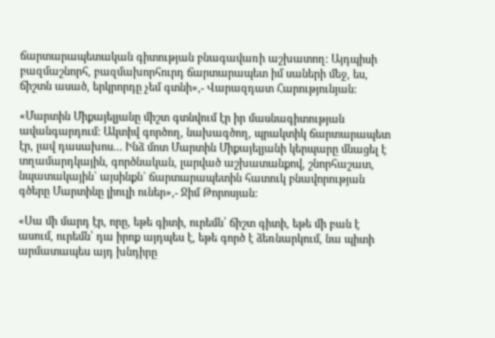ճարտարապետական գիտության բնագավառի աշխատող: Այդպիսի բազմաշնորհ, բազմախորհուրդ ճարտարապետ իմ սաների մեջ, ես, ճիշտն ասած, երկրորդը չեմ գտնի»,- Վարազդատ Հարությունյան:

«Մարտին Միքայելյանը միշտ գտնվում էր իր մասնագիտության ավանգարդում: Ակտիվ գործող, նախագծող, պրակտիկ ճարտարապետ էր, լավ դասախոս… Ինձ մոտ Մարտին Միքայելյանի կերպարը մնացել է տղամարդկային, գործնական, լարված աշխատանքով, շնորհաշատ, նպատակային` այսինքն` ճարտարապետին հատուկ բնավորության գծերը Մարտինը լիուլի ուներ»,- Ջիմ Թորոսյան:

«Սա մի մարդ էր, որը, եթե գիտի, ուրեմն՝ ճիշտ գիտի, եթե մի բան է ասում, ուրեմն՝ դա իրոք այդպես է, եթե գործ է ձեռնարկում, նա պիտի արմատապես այդ խնդիրը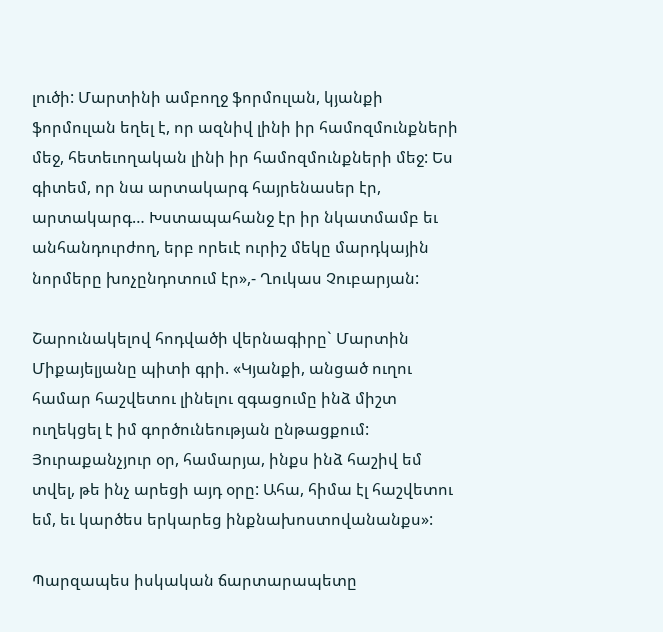լուծի: Մարտինի ամբողջ ֆորմուլան, կյանքի ֆորմուլան եղել է, որ ազնիվ լինի իր համոզմունքների մեջ, հետեւողական լինի իր համոզմունքների մեջ: Ես գիտեմ, որ նա արտակարգ հայրենասեր էր, արտակարգ… Խստապահանջ էր իր նկատմամբ եւ անհանդուրժող, երբ որեւէ ուրիշ մեկը մարդկային նորմերը խոչընդոտում էր»,- Ղուկաս Չուբարյան:

Շարունակելով հոդվածի վերնագիրը` Մարտին Միքայելյանը պիտի գրի. «Կյանքի, անցած ուղու համար հաշվետու լինելու զգացումը ինձ միշտ ուղեկցել է իմ գործունեության ընթացքում: Յուրաքանչյուր օր, համարյա, ինքս ինձ հաշիվ եմ տվել, թե ինչ արեցի այդ օրը: Ահա, հիմա էլ հաշվետու եմ, եւ կարծես երկարեց ինքնախոստովանանքս»:

Պարզապես իսկական ճարտարապետը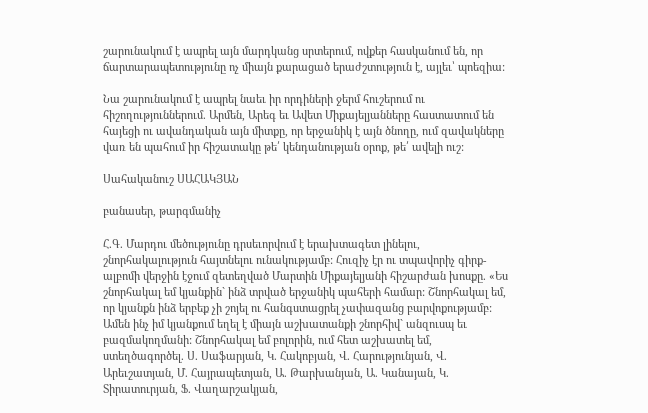շարունակում է ապրել այն մարդկանց սրտերում, ովքեր հասկանում են, որ ճարտարապետությունը ոչ միայն քարացած երաժշտություն է, այլեւ՝ պոեզիա:

Նա շարունակում է ապրել նաեւ իր որդիների ջերմ հուշերում ու հիշողություններում. Արմեն, Արեգ եւ Ավետ Միքայելյանները հաստատում են հայեցի ու ավանդական այն միտքը, որ երջանիկ է այն ծնողը, ում զավակները վառ են պահում իր հիշատակը թե՛ կենդանության օրոք, թե՛ ավելի ուշ:

Սահականուշ ՍԱՀԱԿՅԱՆ

բանասեր, թարգմանիչ

Հ.Գ. Մարդու մեծությունը դրսեւորվում է երախտագետ լինելու, շնորհակալություն հայտնելու ունակությամբ: Հուզիչ էր ու տպավորիչ գիրք-ալբոմի վերջին էջում զետեղված Մարտին Միքայելյանի հիշարժան խոսքը. «Ես շնորհակալ եմ կյանքին` ինձ տրված երջանիկ պահերի համար: Շնորհակալ եմ, որ կյանքն ինձ երբեք չի շոյել ու հանգստացրել չափազանց բարվոքությամբ: Ամեն ինչ իմ կյանքում եղել է միայն աշխատանքի շնորհիվ` անզուսպ եւ բազմակողմանի: Շնորհակալ եմ բոլորին, ում հետ աշխատել եմ, ստեղծագործել. Ս. Սաֆարյան, Կ. Հակոբյան, Վ. Հարությունյան, Վ. Արեւշատյան, Մ. Հայրապետյան, Ա. Թարխանյան, Ա. Կանայան, Կ. Տիրատուրյան, Ֆ. Վաղարշակյան,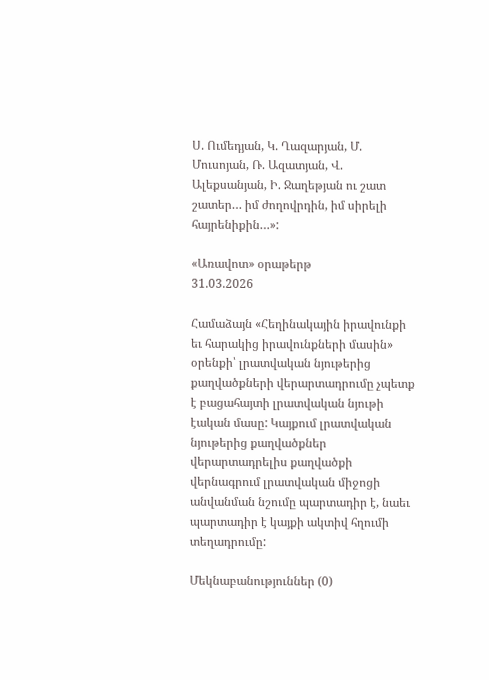Ս. Ումեդյան, Կ. Ղազարյան, Մ. Մուսոյան, Ռ. Ազատյան, Վ. Ալեքսանյան, Ի. Ջաղեթյան ու շատ շատեր… իմ ժողովրդին, իմ սիրելի հայրենիքին…»:

«Առավոտ» օրաթերթ
31.03.2026

Համաձայն «Հեղինակային իրավունքի եւ հարակից իրավունքների մասին» օրենքի՝ լրատվական նյութերից քաղվածքների վերարտադրումը չպետք է բացահայտի լրատվական նյութի էական մասը: Կայքում լրատվական նյութերից քաղվածքներ վերարտադրելիս քաղվածքի վերնագրում լրատվական միջոցի անվանման նշումը պարտադիր է, նաեւ պարտադիր է կայքի ակտիվ հղումի տեղադրումը:

Մեկնաբանություններ (0)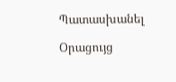Պատասխանել

Օրացույց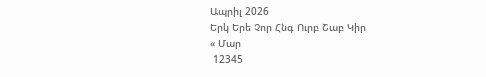Ապրիլ 2026
Երկ Երե Չոր Հնգ Ուրբ Շաբ Կիր
« Մար
 12345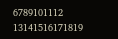6789101112
13141516171819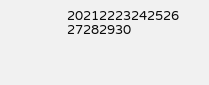20212223242526
27282930